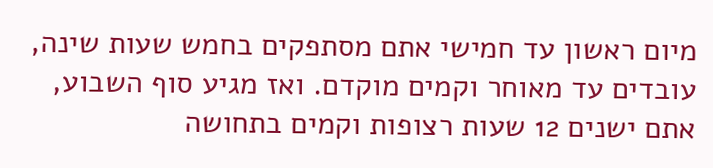מיום ראשון עד חמישי אתם מסתפקים בחמש שעות שינה, עובדים עד מאוחר וקמים מוקדם. ואז מגיע סוף השבוע, אתם ישנים 12 שעות רצופות וקמים בתחושה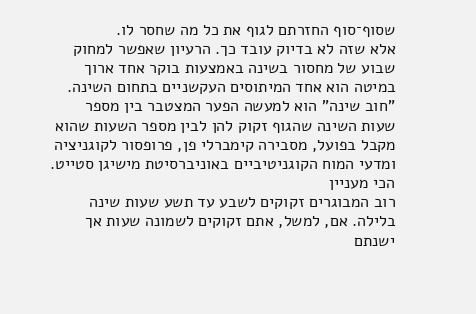שסוף־סוף החזרתם לגוף את כל מה שחסר לו.
אלא שזה לא בדיוק עובד כך. הרעיון שאפשר למחוק שבוע של מחסור בשינה באמצעות בוקר אחד ארוך במיטה הוא אחד המיתוסים העקשניים בתחום השינה.
"חוב שינה" הוא למעשה הפער המצטבר בין מספר שעות השינה שהגוף זקוק להן לבין מספר השעות שהוא מקבל בפועל, מסבירה קימברלי פן, פרופסור לקוגניציה ומדעי המוח הקוגניטיביים באוניברסיטת מישיגן סטייט.
הכי מעניין
רוב המבוגרים זקוקים לשבע עד תשע שעות שינה בלילה. אם, למשל, אתם זקוקים לשמונה שעות אך ישנתם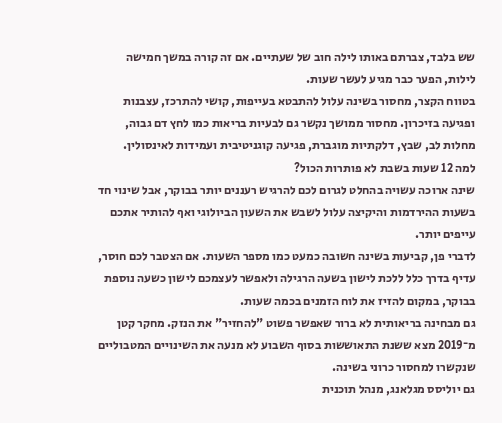שש בלבד, צברתם באותו לילה חוב של שעתיים. אם זה קורה במשך חמישה לילות, הפער כבר מגיע לעשר שעות.
בטווח הקצר, מחסור בשינה עלול להתבטא בעייפות, קושי להתרכז, עצבנות ופגיעה בזיכרון. מחסור ממושך נקשר גם לבעיות בריאות כמו לחץ דם גבוה, מחלות לב, שבץ, דלקתיות מוגברת, פגיעה קוגניטיבית ועמידות לאינסולין.
למה 12 שעות בשבת לא פותרות הכול?
שינה ארוכה עשויה בהחלט לגרום לכם להרגיש רעננים יותר בבוקר, אבל שינוי חד בשעות ההירדמות והיקיצה עלול לשבש את השעון הביולוגי ואף להותיר אתכם עייפים יותר.
לדברי פן, קביעות בשינה חשובה כמעט כמו מספר השעות. אם הצטבר לכם חוסר, עדיף בדרך כלל ללכת לישון בשעה הרגילה ולאפשר לעצמכם לישון כשעה נוספת בבוקר, במקום להזיז את לוח הזמנים בכמה שעות.
גם מבחינה בריאותית לא ברור שאפשר פשוט "להחזיר" את הנזק. מחקר קטן מ־2019 מצא ששנת התאוששות בסוף השבוע לא מנעה את השינויים המטבוליים שנקשרו למחסור כרוני בשינה.
גם יוליסס מגלאנג, מנהל תוכנית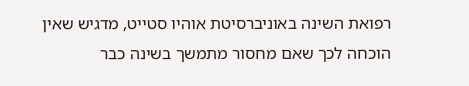רפואת השינה באוניברסיטת אוהיו סטייט, מדגיש שאין הוכחה לכך שאם מחסור מתמשך בשינה כבר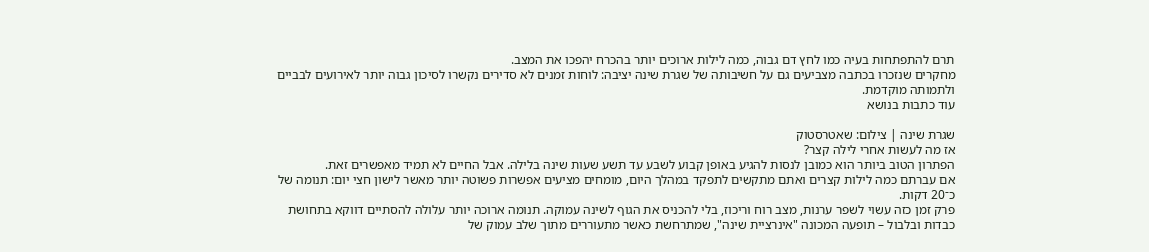תרם להתפתחות בעיה כמו לחץ דם גבוה, כמה לילות ארוכים יותר בהכרח יהפכו את המצב.
מחקרים שנזכרו בכתבה מצביעים גם על חשיבותה של שגרת שינה יציבה: לוחות זמנים לא סדירים נקשרו לסיכון גבוה יותר לאירועים לבביים ולתמותה מוקדמת.
עוד כתבות בנושא

שגרת שינה | צילום: שאטרסטוק
אז מה לעשות אחרי לילה קצר?
הפתרון הטוב ביותר הוא כמובן לנסות להגיע באופן קבוע לשבע עד תשע שעות שינה בלילה. אבל החיים לא תמיד מאפשרים זאת.
אם עברתם כמה לילות קצרים ואתם מתקשים לתפקד במהלך היום, מומחים מציעים אפשרות פשוטה יותר מאשר לישון חצי יום: תנומה של כ־20 דקות.
פרק זמן כזה עשוי לשפר ערנות, מצב רוח וריכוז, בלי להכניס את הגוף לשינה עמוקה. תנומה ארוכה יותר עלולה להסתיים דווקא בתחושת כבדות ובלבול – תופעה המכונה "אינרציית שינה", שמתרחשת כאשר מתעוררים מתוך שלב עמוק של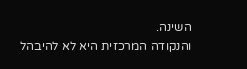השינה.
והנקודה המרכזית היא לא להיבהל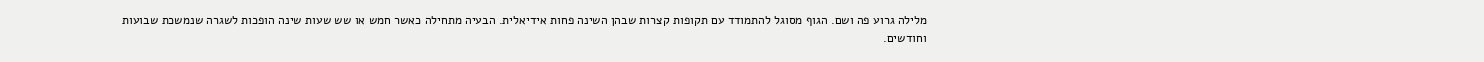מלילה גרוע פה ושם. הגוף מסוגל להתמודד עם תקופות קצרות שבהן השינה פחות אידיאלית. הבעיה מתחילה כאשר חמש או שש שעות שינה הופכות לשגרה שנמשכת שבועות וחודשים.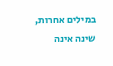במילים אחרות, שינה אינה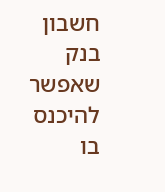חשבון בנק שאפשר להיכנס בו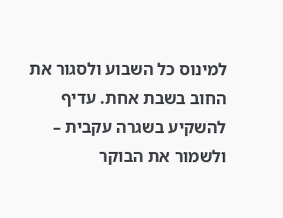למינוס כל השבוע ולסגור את החוב בשבת אחת. עדיף להשקיע בשגרה עקבית – ולשמור את הבוקר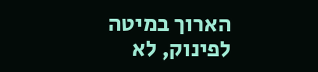הארוך במיטה לפינוק, לא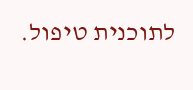לתוכנית טיפול.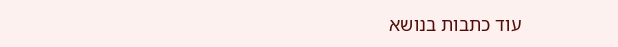עוד כתבות בנושא